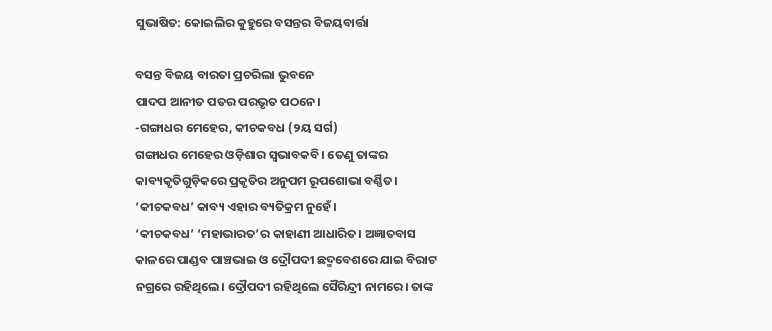ସୁଭାଷିତ: କୋଇଲିର କୁହୁରେ ବସନ୍ତର ବିଜୟବାର୍ତ୍ତା

ବସନ୍ତ ବିଜୟ ବାରତା ପ୍ରଚରିଲା ଭୁବନେ
ପାଦପ ଆନୀତ ପତର ପରଭୃତ ପଠନେ।
-ଗଙ୍ଗାଧର ମେହେର, କୀଚକବଧ (୨ୟ ସର୍ଗ)
ଗଙ୍ଗାଧର ମେହେର ଓଡ଼ିଶାର ସ୍ୱଭାବକବି। ତେଣୁ ତାଙ୍କର କାବ୍ୟକୃତିଗୁଡ଼ିକରେ ପ୍ରକୃତିର ଅନୁପମ ରୂପଶୋଭା ବର୍ଣ୍ଣିତ। ‘କୀଚକବଧ’ କାବ୍ୟ ଏହାର ବ୍ୟତିକ୍ରମ ନୁହେଁ।
‘କୀଚକବଧ’ ‘ମହାଭାରତ’ର କାହାଣୀ ଆଧାରିତ। ଅଜ୍ଞାତବାସ କାଳରେ ପାଣ୍ଡବ ପାଞ୍ଚଭାଇ ଓ ଦ୍ରୌପଦୀ ଛଦ୍ମବେଶରେ ଯାଇ ବିରାଟ ନଗ୍ରରେ ରହିଥିଲେ। ଦ୍ରୌପଦୀ ରହିଥିଲେ ସୈରିନ୍ଦ୍ରୀ ନାମରେ। ତାଙ୍କ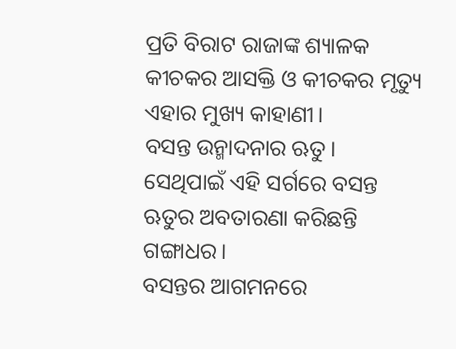ପ୍ରତି ବିରାଟ ରାଜାଙ୍କ ଶ୍ୟାଳକ କୀଚକର ଆସକ୍ତି ଓ କୀଚକର ମୃତ୍ୟୁ ଏହାର ମୁଖ୍ୟ କାହାଣୀ।
ବସନ୍ତ ଉନ୍ମାଦନାର ଋତୁ। ସେଥିପାଇଁ ଏହି ସର୍ଗରେ ବସନ୍ତ ଋତୁର ଅବତାରଣା କରିଛନ୍ତି ଗଙ୍ଗାଧର।
ବସନ୍ତର ଆଗମନରେ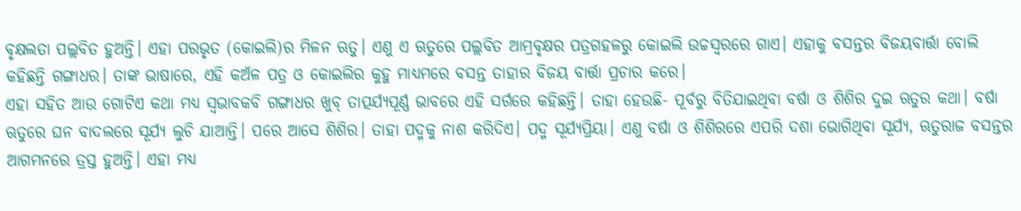ବୃକ୍ଷଲତା ପଲ୍ଲବିତ ହୁଅନ୍ତି। ଏହା ପରଭୃତ (କୋଇଲି)ର ମିଳନ ଋତୁ। ଏଣୁ ଏ ଋତୁରେ ପଲ୍ଲବିତ ଆମ୍ରବୃକ୍ଷର ପତ୍ରଗହଳରୁ କୋଇଲି ଉଚ୍ଚସ୍ୱରରେ ଗାଏ। ଏହାକୁ ବସନ୍ତର ବିଜୟବାର୍ତ୍ତା ବୋଲି କହିଛନ୍ତି ଗଙ୍ଗାଧର। ତାଙ୍କ ଭାଷାରେ, ଏହି କଅଁଳ ପତ୍ର ଓ କୋଇଲିର କୁହୁ ମାଧ୍ୟମରେ ବସନ୍ତ ତାହାର ବିଜୟ ବାର୍ତ୍ତା ପ୍ରଚାର କରେ।
ଏହା ସହିତ ଆଉ ଗୋଟିଏ କଥା ମଧ୍ୟ ସ୍ୱଭାବକବି ଗଙ୍ଗାଧର ଖୁବ୍ ତାତ୍ପର୍ଯ୍ୟପୂର୍ଣ୍ଣ ଭାବରେ ଏହି ସର୍ଗରେ କହିଛନ୍ତି। ତାହା ହେଉଛି- ପୂର୍ବରୁ ବିତିଯାଇଥିବା ବର୍ଷା ଓ ଶିଶିର ଦୁଇ ଋତୁର କଥା। ବର୍ଷା ଋତୁରେ ଘନ ବାଦଲରେ ସୂର୍ଯ୍ୟ ଲୁଚି ଯାଆନ୍ତି। ପରେ ଆସେ ଶିଶିର। ତାହା ପଦ୍ମକୁ ନାଶ କରିଦିଏ। ପଦ୍ମ ସୂର୍ଯ୍ୟପ୍ରିୟା। ଏଣୁ ବର୍ଷା ଓ ଶିଶିରରେ ଏପରି ଦଶା ଭୋଗିଥିବା ସୂର୍ଯ୍ୟ, ଋତୁରାଜ ବସନ୍ତର ଆଗମନରେ ତ୍ରସ୍ତ ହୁଅନ୍ତି। ଏହା ମଧ୍ୟ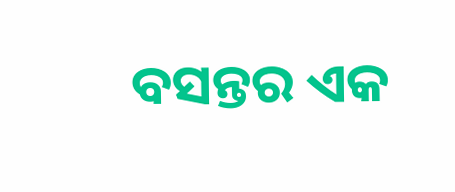ବସନ୍ତର ଏକ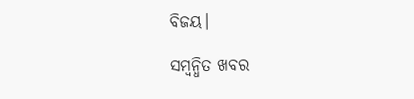ବିଜୟ।

ସମ୍ବନ୍ଧିତ ଖବର